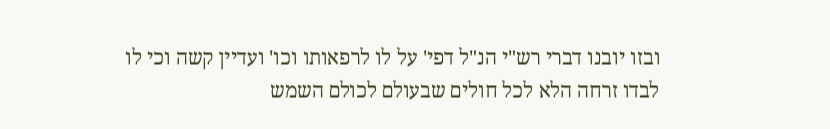ובזו יובנו דברי רש"י הנ"ל דפי' על לו לרפאותו וכו' ועדיין קשה וכי לו לבדו זרחה הלא לכל חולים שבעולם לכולם השמש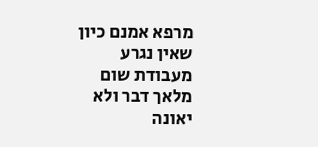מרפא אמנם כיון שאין נגרע מעבודת שום מלאך דבר ולא יאונה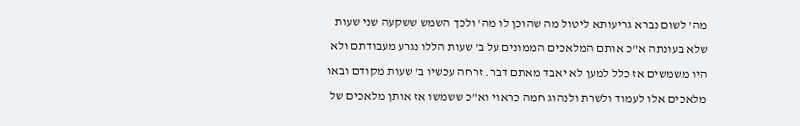מה' לשום נברא גריעותא ליטול מה שהוכן לו מה' ולכך השמש ששקעה שני שעות שלא בעונתה א"כ אותם המלאכים הממונים על ב' שעות הללו נגרע מעבודתם ולא היו משמשים אז כלל למען לא יאבד מאתם דבר. זרחה עכשיו ב' שעות מקודם ובאו מלאכים אלו לעמוד ולשרת ולנהוג חמה כראוי וא"כ ששמשו אז אותן מלאכים של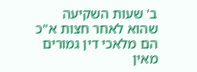ב' שעות השקיעה שהוא לאחר חצות א"כ הם מלאכי דין גמורים מאין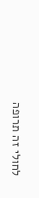לחולי זה תרופה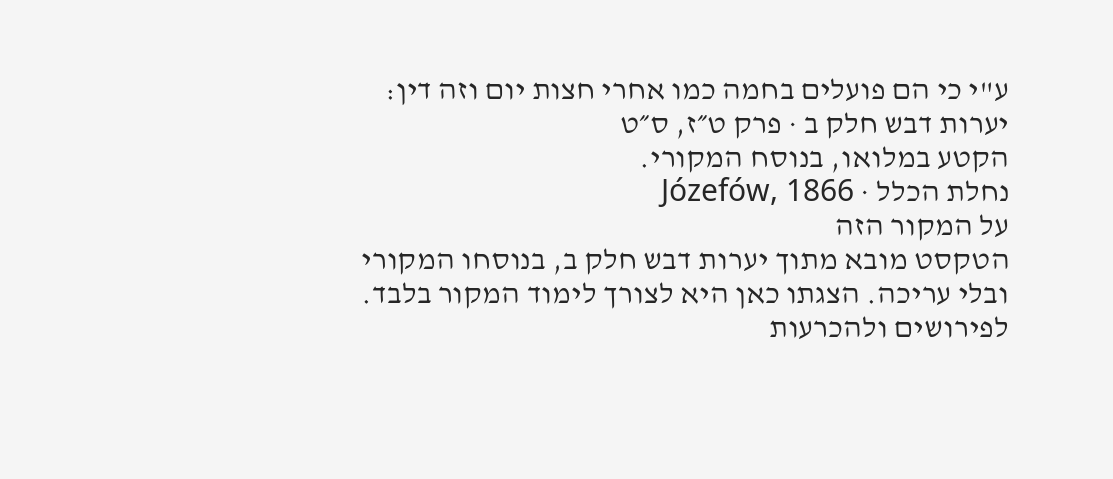ע"י כי הם פועלים בחמה כמו אחרי חצות יום וזה דין:
יערות דבש חלק ב · פרק ט״ז, ס״ט
הקטע במלואו, בנוסח המקורי.
נחלת הכלל · Józefów, 1866
על המקור הזה
הטקסט מובא מתוך יערות דבש חלק ב, בנוסחו המקורי ובלי עריכה. הצגתו כאן היא לצורך לימוד המקור בלבד. לפירושים ולהכרעות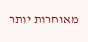מאוחרות יותר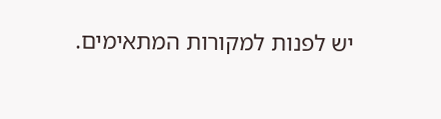יש לפנות למקורות המתאימים.